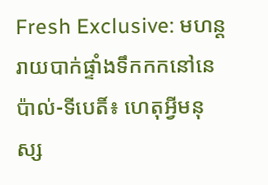Fresh Exclusive: មហន្តរាយបាក់ផ្ទាំងទឹកកកនៅនេប៉ាល់-ទីបេតិ៍៖ ហេតុអ្វីមនុស្ស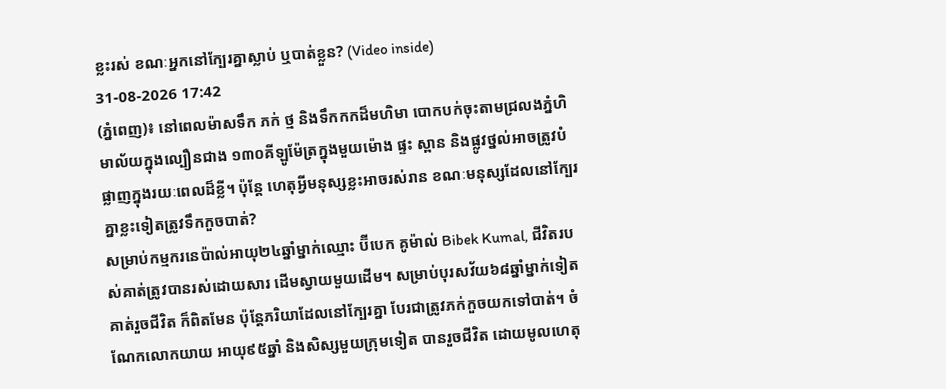ខ្លះរស់ ខណៈអ្នកនៅក្បែរគ្នាស្លាប់ ឬបាត់ខ្លួន? (Video inside)
31-08-2026 17:42
(ភ្នំពេញ)៖ នៅពេលម៉ាសទឹក ភក់ ថ្ម និងទឹកកកដ៏មហិមា បោកបក់ចុះតាមជ្រលងភ្នំហិមាល័យក្នុងល្បឿនជាង ១៣០គីឡូម៉ែត្រក្នុងមួយម៉ោង ផ្ទះ ស្ពាន និងផ្លូវថ្នល់អាចត្រូវបំផ្លាញក្នុងរយៈពេលដ៏ខ្លី។ ប៉ុន្តែ ហេតុអ្វីមនុស្សខ្លះអាចរស់រាន ខណៈមនុស្សដែលនៅក្បែរគ្នាខ្លះទៀតត្រូវទឹកកួចបាត់?
សម្រាប់កម្មករនេប៉ាល់អាយុ២៤ឆ្នាំម្នាក់ឈ្មោះ ប៊ីបេក គូម៉ាល់ Bibek Kumal, ជីវិតរបស់គាត់ត្រូវបានរស់ដោយសារ ដើមស្វាយមួយដើម។ សម្រាប់បុរសវ័យ៦៨ឆ្នាំម្នាក់ទៀត គាត់រួចជីវិត ក៏ពិតមែន ប៉ុន្តែភរិយាដែលនៅក្បែរគ្នា បែរជាត្រូវភក់កួចយកទៅបាត់។ ចំណែកលោកយាយ អាយុ៩៥ឆ្នាំ និងសិស្សមួយក្រុមទៀត បានរួចជីវិត ដោយមូលហេតុ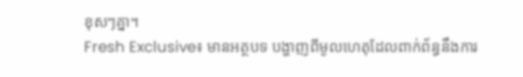ខុសៗគ្នា។
Fresh Exclusive៖ មានអត្ថបទ បង្ហាញពីមូលហេតុដែលពាក់ព័ន្ធនឹងការ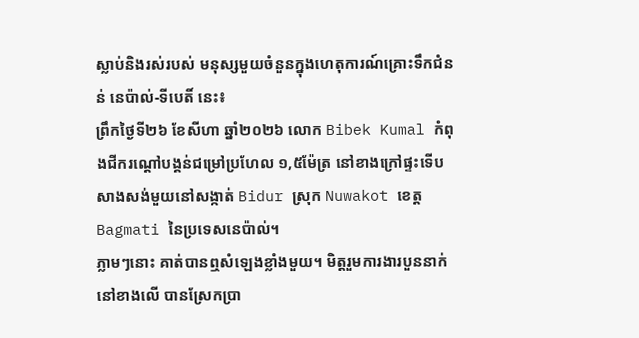ស្លាប់និងរស់របស់ មនុស្សមួយចំនួនក្នុងហេតុការណ៍គ្រោះទឹកជំនន់ នេប៉ាល់-ទីបេតិ៍ នេះ៖
ព្រឹកថ្ងៃទី២៦ ខែសីហា ឆ្នាំ២០២៦ លោក Bibek Kumal កំពុងជីករណ្តៅបង្គន់ជម្រៅប្រហែល ១,៥ម៉ែត្រ នៅខាងក្រៅផ្ទះទើបសាងសង់មួយនៅសង្កាត់ Bidur ស្រុក Nuwakot ខេត្ត Bagmati នៃប្រទេសនេប៉ាល់។
ភ្លាមៗនោះ គាត់បានឮសំឡេងខ្លាំងមួយ។ មិត្តរួមការងារបួននាក់នៅខាងលើ បានស្រែកប្រា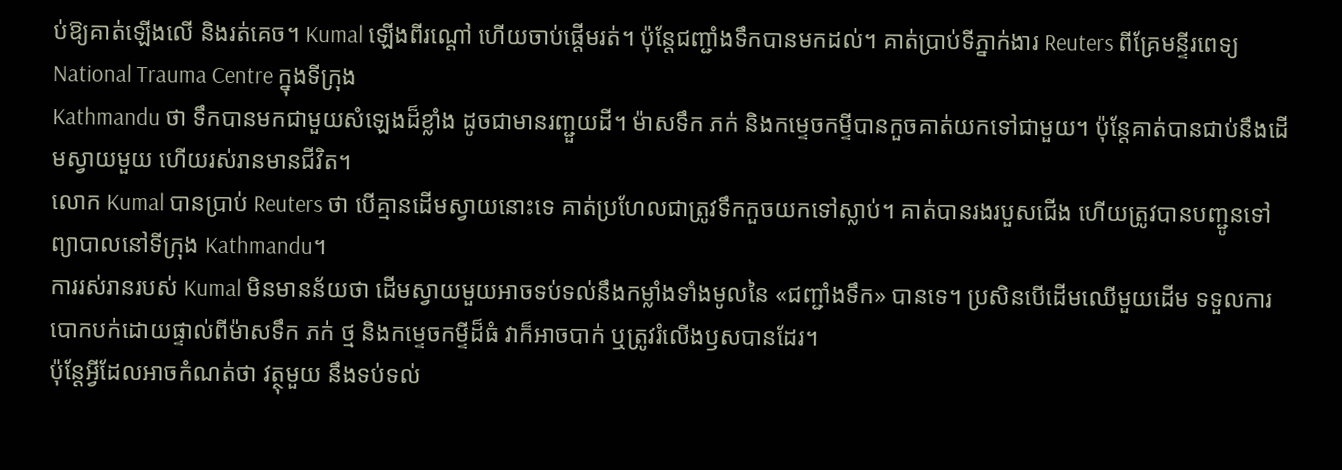ប់ឱ្យគាត់ឡើងលើ និងរត់គេច។ Kumal ឡើងពីរណ្តៅ ហើយចាប់ផ្តើមរត់។ ប៉ុន្តែជញ្ជាំងទឹកបានមកដល់។ គាត់ប្រាប់ទីភ្នាក់ងារ Reuters ពីគ្រែមន្ទីរពេទ្យ National Trauma Centre ក្នុងទីក្រុង
Kathmandu ថា ទឹកបានមកជាមួយសំឡេងដ៏ខ្លាំង ដូចជាមានរញ្ជួយដី។ ម៉ាសទឹក ភក់ និងកម្ទេចកម្ទីបានកួចគាត់យកទៅជាមួយ។ ប៉ុន្តែគាត់បានជាប់នឹងដើមស្វាយមួយ ហើយរស់រានមានជីវិត។
លោក Kumal បានប្រាប់ Reuters ថា បើគ្មានដើមស្វាយនោះទេ គាត់ប្រហែលជាត្រូវទឹកកួចយកទៅស្លាប់។ គាត់បានរងរបួសជើង ហើយត្រូវបានបញ្ជូនទៅព្យាបាលនៅទីក្រុង Kathmandu។
ការរស់រានរបស់ Kumal មិនមានន័យថា ដើមស្វាយមួយអាចទប់ទល់នឹងកម្លាំងទាំងមូលនៃ «ជញ្ជាំងទឹក» បានទេ។ ប្រសិនបើដើមឈើមួយដើម ទទួលការបោកបក់ដោយផ្ទាល់ពីម៉ាសទឹក ភក់ ថ្ម និងកម្ទេចកម្ទីដ៏ធំ វាក៏អាចបាក់ ឬត្រូវរំលើងឫសបានដែរ។
ប៉ុន្តែអ្វីដែលអាចកំណត់ថា វត្ថុមួយ នឹងទប់ទល់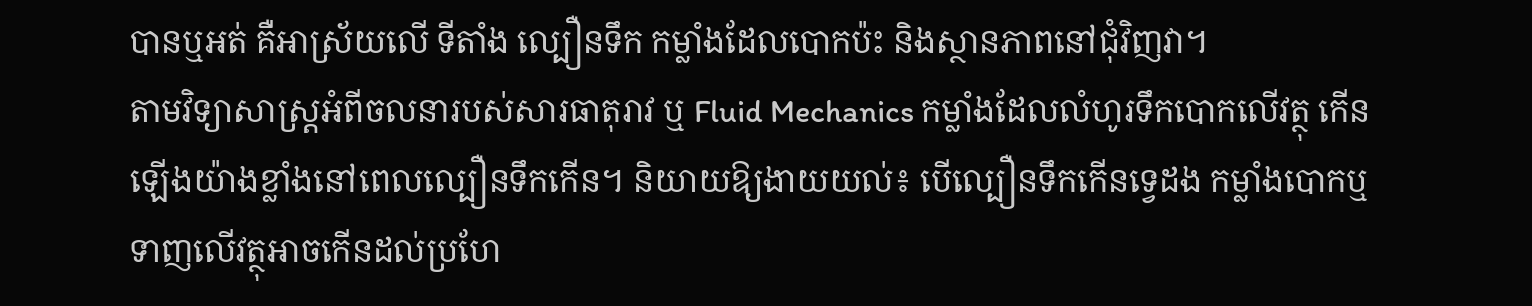បានឬអត់ គឺអាស្រ័យលើ ទីតាំង ល្បឿនទឹក កម្លាំងដែលបោកប៉ះ និងស្ថានភាពនៅជុំវិញវា។
តាមវិទ្យាសាស្ត្រអំពីចលនារបស់សារធាតុរាវ ឬ Fluid Mechanics កម្លាំងដែលលំហូរទឹកបោកលើវត្ថុ កើនឡើងយ៉ាងខ្លាំងនៅពេលល្បឿនទឹកកើន។ និយាយឱ្យងាយយល់៖ បើល្បឿនទឹកកើនទ្វេដង កម្លាំងបោកឬទាញលើវត្ថុអាចកើនដល់ប្រហែ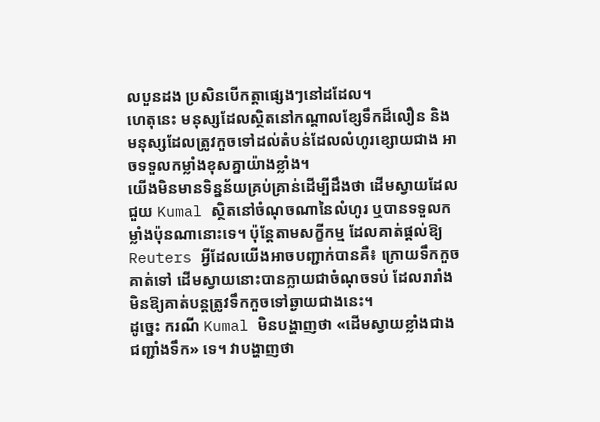លបួនដង ប្រសិនបើកត្តាផ្សេងៗនៅដដែល។
ហេតុនេះ មនុស្សដែលស្ថិតនៅកណ្តាលខ្សែទឹកដ៏លឿន និងមនុស្សដែលត្រូវកួចទៅដល់តំបន់ដែលលំហូរខ្សោយជាង អាចទទួលកម្លាំងខុសគ្នាយ៉ាងខ្លាំង។
យើងមិនមានទិន្នន័យគ្រប់គ្រាន់ដើម្បីដឹងថា ដើមស្វាយដែលជួយ Kumal ស្ថិតនៅចំណុចណានៃលំហូរ ឬបានទទួលកម្លាំងប៉ុនណានោះទេ។ ប៉ុន្តែតាមសក្ខីកម្ម ដែលគាត់ផ្តល់ឱ្យ Reuters អ្វីដែលយើងអាចបញ្ជាក់បានគឺ៖ ក្រោយទឹកកួចគាត់ទៅ ដើមស្វាយនោះបានក្លាយជាចំណុចទប់ ដែលរារាំងមិនឱ្យគាត់បន្តត្រូវទឹកកួចទៅឆ្ងាយជាងនេះ។
ដូច្នេះ ករណី Kumal មិនបង្ហាញថា «ដើមស្វាយខ្លាំងជាងជញ្ជាំងទឹក» ទេ។ វាបង្ហាញថា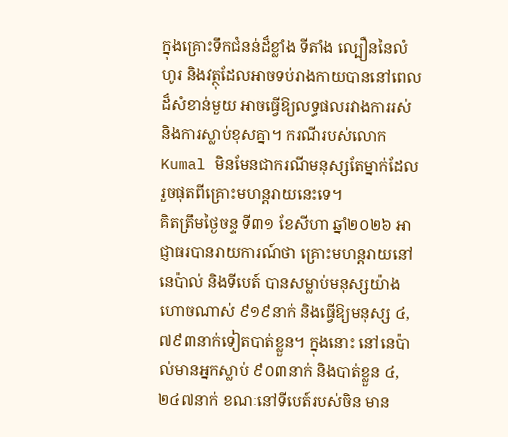ក្នុងគ្រោះទឹកជំនន់ដ៏ខ្លាំង ទីតាំង ល្បឿននៃលំហូរ និងវត្ថុដែលអាចទប់រាងកាយបាននៅពេលដ៏សំខាន់មួយ អាចធ្វើឱ្យលទ្ធផលរវាងការរស់ និងការស្លាប់ខុសគ្នា។ ករណីរបស់លោក Kumal មិនមែនជាករណីមនុស្សតែម្នាក់ដែលរួចផុតពីគ្រោះមហន្តរាយនេះទេ។
គិតត្រឹមថ្ងៃចន្ទ ទី៣១ ខែសីហា ឆ្នាំ២០២៦ អាជ្ញាធរបានរាយការណ៍ថា គ្រោះមហន្តរាយនៅនេប៉ាល់ និងទីបេត៍ បានសម្លាប់មនុស្សយ៉ាងហោចណាស់ ៩១៩នាក់ និងធ្វើឱ្យមនុស្ស ៤,៧៩៣នាក់ទៀតបាត់ខ្លួន។ ក្នុងនោះ នៅនេប៉ាល់មានអ្នកស្លាប់ ៩០៣នាក់ និងបាត់ខ្លួន ៤,២៤៧នាក់ ខណៈនៅទីបេត៍របស់ចិន មាន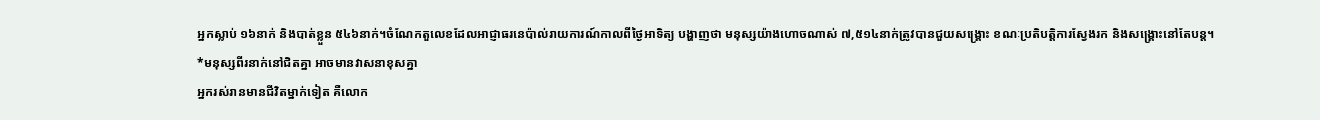អ្នកស្លាប់ ១៦នាក់ និងបាត់ខ្លួន ៥៤៦នាក់។ចំណែកតួលេខដែលអាជ្ញាធរនេប៉ាល់រាយការណ៍កាលពីថ្ងៃអាទិត្យ បង្ហាញថា មនុស្សយ៉ាងហោចណាស់ ៧,៥១៤នាក់ត្រូវបានជួយសង្គ្រោះ ខណៈប្រតិបត្តិការស្វែងរក និងសង្គ្រោះនៅតែបន្ត។
*មនុស្សពីរនាក់នៅជិតគ្នា អាចមានវាសនាខុសគ្នា
អ្នករស់រានមានជីវិតម្នាក់ទៀត គឺលោក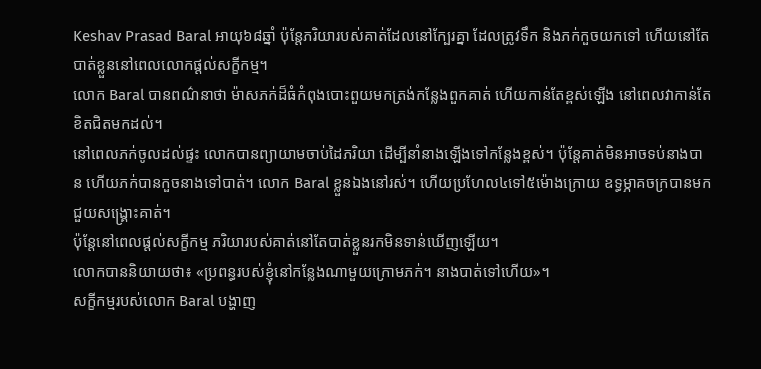Keshav Prasad Baral អាយុ៦៨ឆ្នាំ ប៉ុន្តែភរិយារបស់គាត់ដែលនៅក្បែរគ្នា ដែលត្រូវទឹក និងភក់កួចយកទៅ ហើយនៅតែបាត់ខ្លួននៅពេលលោកផ្តល់សក្ខីកម្ម។
លោក Baral បានពណ៌នាថា ម៉ាសភក់ដ៏ធំកំពុងបោះពួយមកត្រង់កន្លែងពួកគាត់ ហើយកាន់តែខ្ពស់ឡើង នៅពេលវាកាន់តែខិតជិតមកដល់។
នៅពេលភក់ចូលដល់ផ្ទះ លោកបានព្យាយាមចាប់ដៃភរិយា ដើម្បីនាំនាងឡើងទៅកន្លែងខ្ពស់។ ប៉ុន្តែគាត់មិនអាចទប់នាងបាន ហើយភក់បានកួចនាងទៅបាត់។ លោក Baral ខ្លួនឯងនៅរស់។ ហើយប្រហែល៤ទៅ៥ម៉ោងក្រោយ ឧទ្ធម្ភាគចក្របានមកជួយសង្គ្រោះគាត់។
ប៉ុន្តែនៅពេលផ្តល់សក្ខីកម្ម ភរិយារបស់គាត់នៅតែបាត់ខ្លួនរកមិនទាន់ឃើញឡើយ។
លោកបាននិយាយថា៖ «ប្រពន្ធរបស់ខ្ញុំនៅកន្លែងណាមួយក្រោមភក់។ នាងបាត់ទៅហើយ»។
សក្ខីកម្មរបស់លោក Baral បង្ហាញ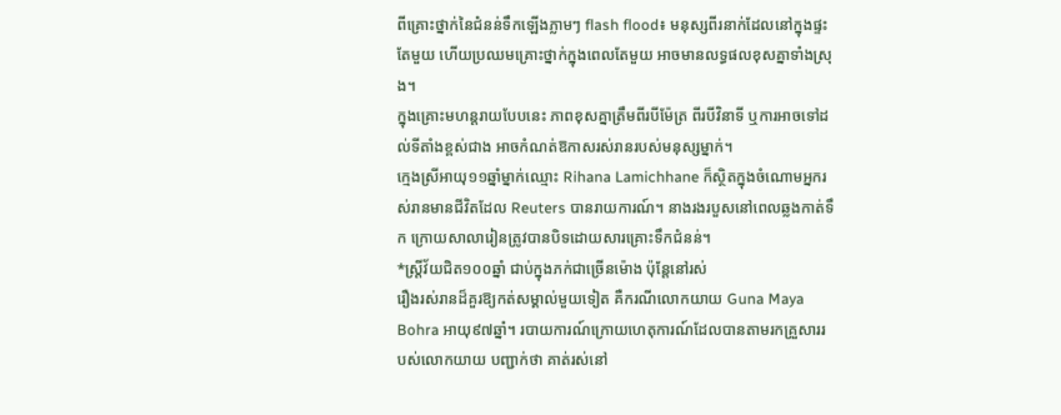ពីគ្រោះថ្នាក់នៃជំនន់ទឹកឡើងភ្លាមៗ flash flood៖ មនុស្សពីរនាក់ដែលនៅក្នុងផ្ទះតែមួយ ហើយប្រឈមគ្រោះថ្នាក់ក្នុងពេលតែមួយ អាចមានលទ្ធផលខុសគ្នាទាំងស្រុង។
ក្នុងគ្រោះមហន្តរាយបែបនេះ ភាពខុសគ្នាត្រឹមពីរបីម៉ែត្រ ពីរបីវិនាទី ឬការអាចទៅដល់ទីតាំងខ្ពស់ជាង អាចកំណត់ឱកាសរស់រានរបស់មនុស្សម្នាក់។
ក្មេងស្រីអាយុ១១ឆ្នាំម្នាក់ឈ្មោះ Rihana Lamichhane ក៏ស្ថិតក្នុងចំណោមអ្នករស់រានមានជីវិតដែល Reuters បានរាយការណ៍។ នាងរងរបួសនៅពេលឆ្លងកាត់ទឹក ក្រោយសាលារៀនត្រូវបានបិទដោយសារគ្រោះទឹកជំនន់។
*ស្ត្រីវ័យជិត១០០ឆ្នាំ ជាប់ក្នុងភក់ជាច្រើនម៉ោង ប៉ុន្តែនៅរស់
រឿងរស់រានដ៏គួរឱ្យកត់សម្គាល់មួយទៀត គឺករណីលោកយាយ Guna Maya Bohra អាយុ៩៧ឆ្នាំ។ របាយការណ៍ក្រោយហេតុការណ៍ដែលបានតាមរកគ្រួសាររបស់លោកយាយ បញ្ជាក់ថា គាត់រស់នៅ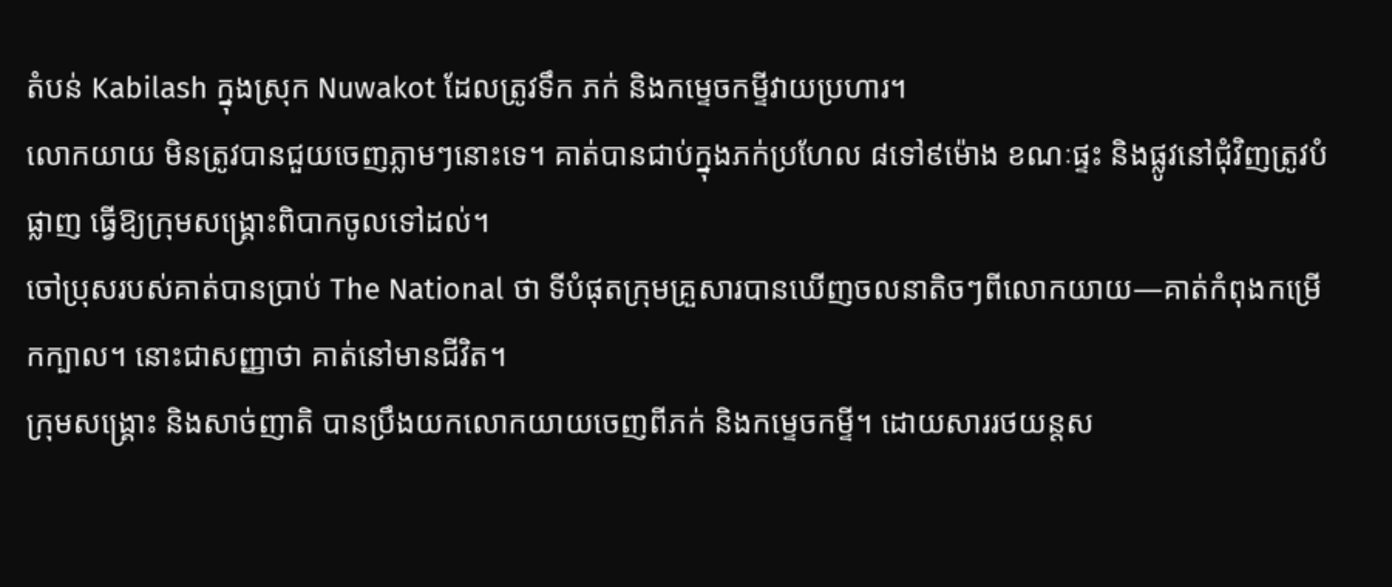តំបន់ Kabilash ក្នុងស្រុក Nuwakot ដែលត្រូវទឹក ភក់ និងកម្ទេចកម្ទីវាយប្រហារ។
លោកយាយ មិនត្រូវបានជួយចេញភ្លាមៗនោះទេ។ គាត់បានជាប់ក្នុងភក់ប្រហែល ៨ទៅ៩ម៉ោង ខណៈផ្ទះ និងផ្លូវនៅជុំវិញត្រូវបំផ្លាញ ធ្វើឱ្យក្រុមសង្គ្រោះពិបាកចូលទៅដល់។
ចៅប្រុសរបស់គាត់បានប្រាប់ The National ថា ទីបំផុតក្រុមគ្រួសារបានឃើញចលនាតិចៗពីលោកយាយ—គាត់កំពុងកម្រើកក្បាល។ នោះជាសញ្ញាថា គាត់នៅមានជីវិត។
ក្រុមសង្គ្រោះ និងសាច់ញាតិ បានប្រឹងយកលោកយាយចេញពីភក់ និងកម្ទេចកម្ទី។ ដោយសាររថយន្តស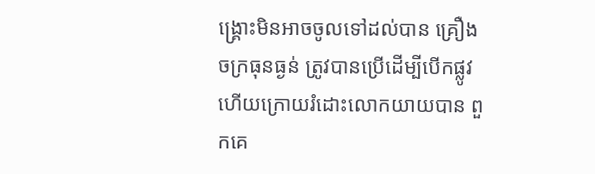ង្គ្រោះមិនអាចចូលទៅដល់បាន គ្រឿងចក្រធុនធ្ងន់ ត្រូវបានប្រើដើម្បីបើកផ្លូវ ហើយក្រោយរំដោះលោកយាយបាន ពួកគេ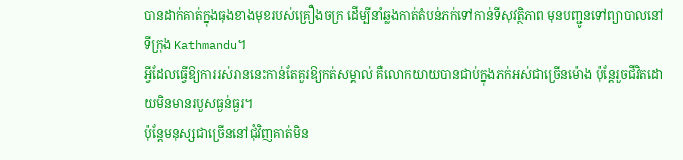បានដាក់គាត់ក្នុងធុងខាងមុខរបស់គ្រឿងចក្រ ដើម្បីនាំឆ្លងកាត់តំបន់ភក់ទៅកាន់ទីសុវត្ថិភាព មុនបញ្ជូនទៅព្យាបាលនៅទីក្រុង Kathmandu។
អ្វីដែលធ្វើឱ្យការរស់រាននេះកាន់តែគួរឱ្យកត់សម្គាល់ គឺលោកយាយបានជាប់ក្នុងភក់អស់ជាច្រើនម៉ោង ប៉ុន្តែរួចជីវិតដោយមិនមានរបួសធ្ងន់ធ្ងរ។
ប៉ុន្តែមនុស្សជាច្រើននៅជុំវិញគាត់មិន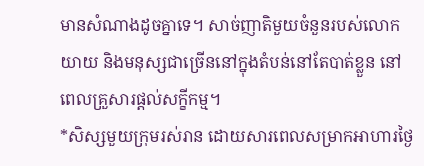មានសំណាងដូចគ្នាទេ។ សាច់ញាតិមួយចំនួនរបស់លោកយាយ និងមនុស្សជាច្រើននៅក្នុងតំបន់នៅតែបាត់ខ្លួន នៅពេលគ្រួសារផ្តល់សក្ខីកម្ម។
*សិស្សមួយក្រុមរស់រាន ដោយសារពេលសម្រាកអាហារថ្ងៃ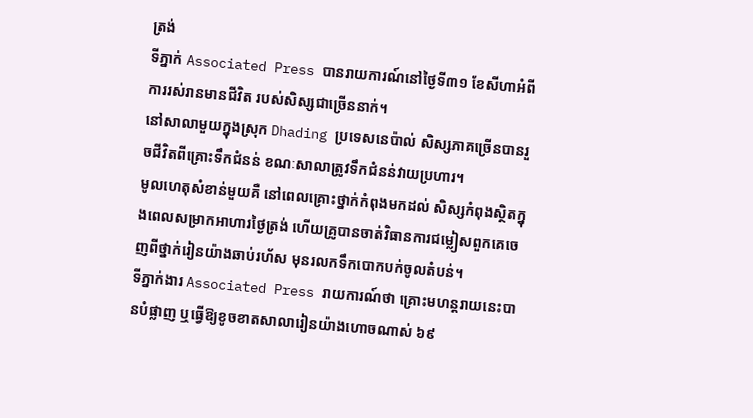ត្រង់
ទីភ្នាក់ Associated Press បានរាយការណ៍នៅថ្ងៃទី៣១ ខែសីហាអំពីការរស់រានមានជីវិត របស់សិស្សជាច្រើននាក់។
នៅសាលាមួយក្នុងស្រុក Dhading ប្រទេសនេប៉ាល់ សិស្សភាគច្រើនបានរួចជីវិតពីគ្រោះទឹកជំនន់ ខណៈសាលាត្រូវទឹកជំនន់វាយប្រហារ។
មូលហេតុសំខាន់មួយគឺ នៅពេលគ្រោះថ្នាក់កំពុងមកដល់ សិស្សកំពុងស្ថិតក្នុងពេលសម្រាកអាហារថ្ងៃត្រង់ ហើយគ្រូបានចាត់វិធានការជម្លៀសពួកគេចេញពីថ្នាក់រៀនយ៉ាងឆាប់រហ័ស មុនរលកទឹកបោកបក់ចូលតំបន់។
ទីភ្នាក់ងារ Associated Press រាយការណ៍ថា គ្រោះមហន្តរាយនេះបានបំផ្លាញ ឬធ្វើឱ្យខូចខាតសាលារៀនយ៉ាងហោចណាស់ ៦៩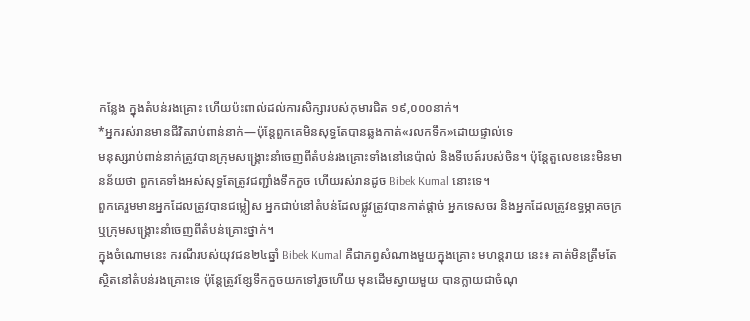កន្លែង ក្នុងតំបន់រងគ្រោះ ហើយប៉ះពាល់ដល់ការសិក្សារបស់កុមារជិត ១៩,០០០នាក់។
*អ្នករស់រានមានជីវិតរាប់ពាន់នាក់—ប៉ុន្តែពួកគេមិនសុទ្ធតែបានឆ្លងកាត់«រលកទឹក»ដោយផ្ទាល់ទេ
មនុស្សរាប់ពាន់នាក់ត្រូវបានក្រុមសង្គ្រោះនាំចេញពីតំបន់រងគ្រោះទាំងនៅនេប៉ាល់ និងទីបេត៍របស់ចិន។ ប៉ុន្តែតួលេខនេះមិនមានន័យថា ពួកគេទាំងអស់សុទ្ធតែត្រូវជញ្ជាំងទឹកកួច ហើយរស់រានដូច Bibek Kumal នោះទេ។
ពួកគេរួមមានអ្នកដែលត្រូវបានជម្លៀស អ្នកជាប់នៅតំបន់ដែលផ្លូវត្រូវបានកាត់ផ្តាច់ អ្នកទេសចរ និងអ្នកដែលត្រូវឧទ្ធម្ភាគចក្រ ឬក្រុមសង្គ្រោះនាំចេញពីតំបន់គ្រោះថ្នាក់។
ក្នុងចំណោមនេះ ករណីរបស់យុវជន២៤ឆ្នាំ Bibek Kumal គឺជាភព្វសំណាងមួយក្នុងគ្រោះ មហន្តរាយ នេះ៖ គាត់មិនត្រឹមតែស្ថិតនៅតំបន់រងគ្រោះទេ ប៉ុន្តែត្រូវខ្សែទឹកកួចយកទៅរួចហើយ មុនដើមស្វាយមួយ បានក្លាយជាចំណុ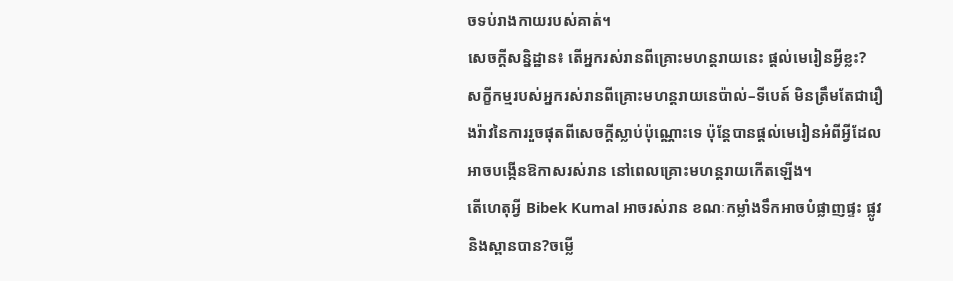ចទប់រាងកាយរបស់គាត់។
សេចក្តីសន្និដ្ឋាន៖ តើអ្នករស់រានពីគ្រោះមហន្តរាយនេះ ផ្តល់មេរៀនអ្វីខ្លះ?
សក្ខីកម្មរបស់អ្នករស់រានពីគ្រោះមហន្តរាយនេប៉ាល់–ទីបេត៍ មិនត្រឹមតែជារឿងរ៉ាវនៃការរួចផុតពីសេចក្តីស្លាប់ប៉ុណ្ណោះទេ ប៉ុន្តែបានផ្តល់មេរៀនអំពីអ្វីដែលអាចបង្កើនឱកាសរស់រាន នៅពេលគ្រោះមហន្តរាយកើតឡើង។
តើហេតុអ្វី Bibek Kumal អាចរស់រាន ខណៈកម្លាំងទឹកអាចបំផ្លាញផ្ទះ ផ្លូវ និងស្ពានបាន?ចម្លើ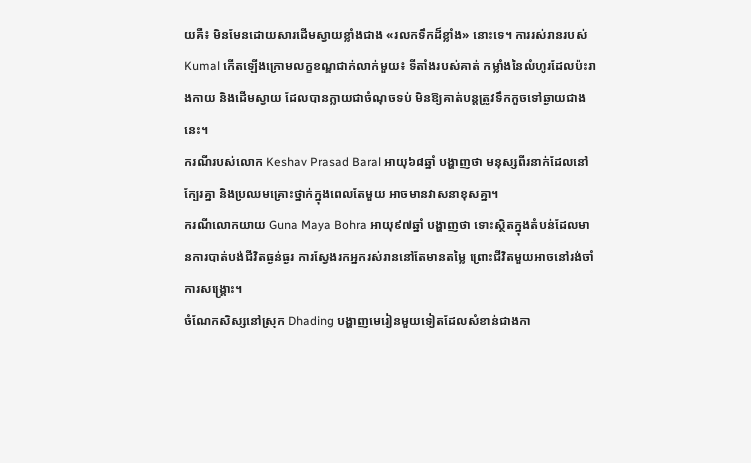យគឺ៖ មិនមែនដោយសារដើមស្វាយខ្លាំងជាង «រលកទឹកដ៏ខ្លាំង» នោះទេ។ ការរស់រានរបស់ Kumal កើតឡើងក្រោមលក្ខខណ្ឌជាក់លាក់មួយ៖ ទីតាំងរបស់គាត់ កម្លាំងនៃលំហូរដែលប៉ះរាងកាយ និងដើមស្វាយ ដែលបានក្លាយជាចំណុចទប់ មិនឱ្យគាត់បន្តត្រូវទឹកកួចទៅឆ្ងាយជាងនេះ។
ករណីរបស់លោក Keshav Prasad Baral អាយុ៦៨ឆ្នាំ បង្ហាញថា មនុស្សពីរនាក់ដែលនៅក្បែរគ្នា និងប្រឈមគ្រោះថ្នាក់ក្នុងពេលតែមួយ អាចមានវាសនាខុសគ្នា។
ករណីលោកយាយ Guna Maya Bohra អាយុ៩៧ឆ្នាំ បង្ហាញថា ទោះស្ថិតក្នុងតំបន់ដែលមានការបាត់បង់ជីវិតធ្ងន់ធ្ងរ ការស្វែងរកអ្នករស់រាននៅតែមានតម្លៃ ព្រោះជីវិតមួយអាចនៅរង់ចាំការសង្គ្រោះ។
ចំណែកសិស្សនៅស្រុក Dhading បង្ហាញមេរៀនមួយទៀតដែលសំខាន់ជាងកា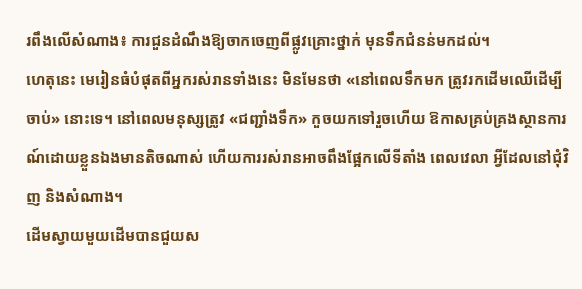រពឹងលើសំណាង៖ ការជួនដំណឹងឱ្យចាកចេញពីផ្លូវគ្រោះថ្នាក់ មុនទឹកជំនន់មកដល់។
ហេតុនេះ មេរៀនធំបំផុតពីអ្នករស់រានទាំងនេះ មិនមែនថា «នៅពេលទឹកមក ត្រូវរកដើមឈើដើម្បីចាប់» នោះទេ។ នៅពេលមនុស្សត្រូវ «ជញ្ជាំងទឹក» កួចយកទៅរួចហើយ ឱកាសគ្រប់គ្រងស្ថានការណ៍ដោយខ្លួនឯងមានតិចណាស់ ហើយការរស់រានអាចពឹងផ្អែកលើទីតាំង ពេលវេលា អ្វីដែលនៅជុំវិញ និងសំណាង។
ដើមស្វាយមួយដើមបានជួយស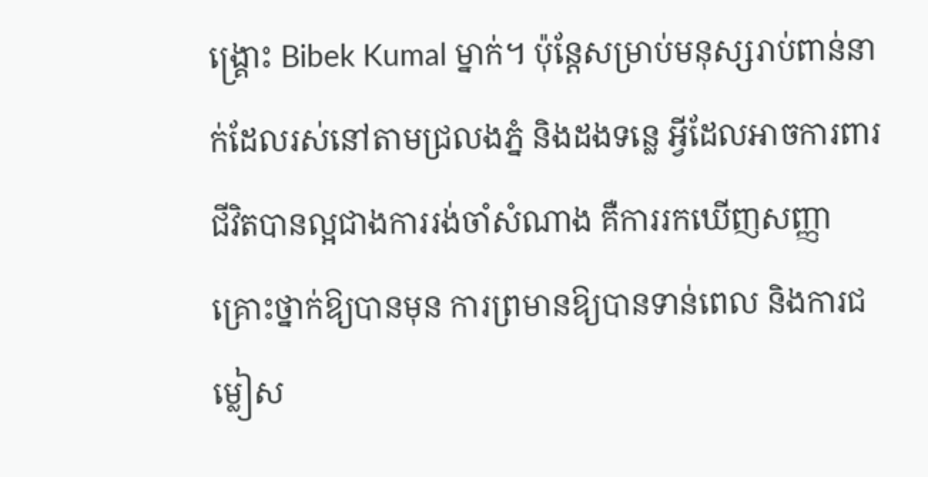ង្គ្រោះ Bibek Kumal ម្នាក់។ ប៉ុន្តែសម្រាប់មនុស្សរាប់ពាន់នាក់ដែលរស់នៅតាមជ្រលងភ្នំ និងដងទន្លេ អ្វីដែលអាចការពារជីវិតបានល្អជាងការរង់ចាំសំណាង គឺការរកឃើញសញ្ញាគ្រោះថ្នាក់ឱ្យបានមុន ការព្រមានឱ្យបានទាន់ពេល និងការជម្លៀស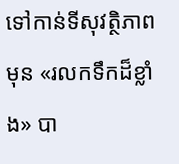ទៅកាន់ទីសុវត្ថិភាព មុន «រលកទឹកដ៏ខ្លាំង» បា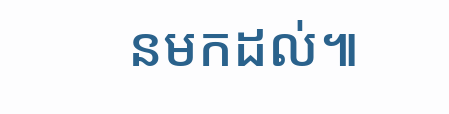នមកដល់៕